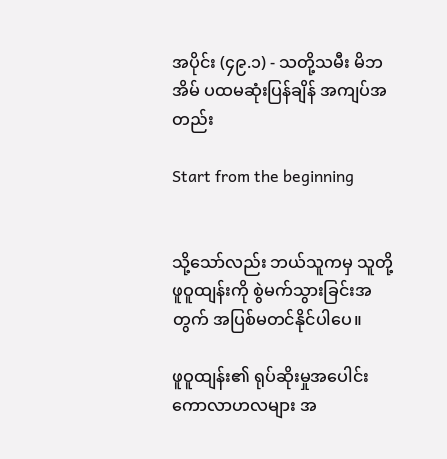အပိုင်း (၄၉.၁) - သတို့သမီး မိဘအိမ် ပထမဆုံးပြန်ချိန် အကျပ်အတည်း

Start from the beginning


သို့သော်လည်း ဘယ်သူကမှ သူတို့ ဖူဝူထျန်းကို စွဲမက်သွားခြင်းအတွက် အပြစ်မတင်နိုင်ပါပေ။

ဖူဝူထျန်း၏ ရုပ်ဆိုးမှုအပေါင်း ကောလာဟလများ အ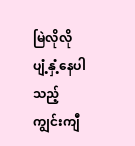မြဲလိုလို ပျံ့နှံ့နေပါသည့် ကျွင်းကျီ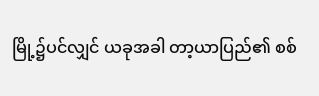မြို့၌ပင်လျှင် ယခုအခါ တာ့ယာပြည်၏ စစ်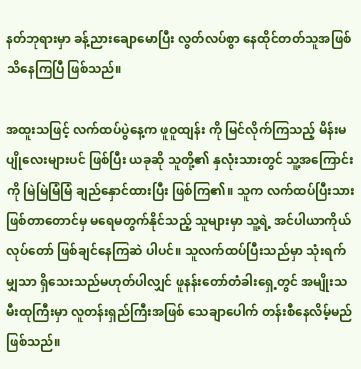နတ်ဘုရားမှာ ခန့်ညားချောမောပြီး လွတ်လပ်စွာ နေထိုင်တတ်သူအဖြစ် သိနေကြပြီ ဖြစ်သည်။

အထူးသဖြင့် လက်ထပ်ပွဲနေ့က ဖူဝူထျန်း ကို မြင်လိုက်ကြသည့် မိန်းမပျိုလေးများပင် ဖြစ်ပြီး ယခုဆို သူတို့၏ နှလုံးသားတွင် သူ့အကြောင်းကို မြဲမြဲမြံမြံ ချည်နှောင်ထားပြီး ဖြစ်ကြ၏။ သူက လက်ထပ်ပြီးသား ဖြစ်တာတောင်မှ မရေမတွက်နိုင်သည့် သူများမှာ သူ့ရဲ့ အင်ပါယာကိုယ်လုပ်တော် ဖြစ်ချင်နေကြဆဲ ပါပင်။ သူလက်ထပ်ပြီးသည်မှာ သုံးရက်မျှသာ ရှိသေးသည်မဟုတ်ပါလျှင် ဖူနန်းတော်တံခါးရှေ့တွင် အမျိုးသမီးထုကြီးမှာ လူတန်းရှည်ကြီးအဖြစ် သေချာပေါက် တန်းစီနေလိမ့်မည် ဖြစ်သည်။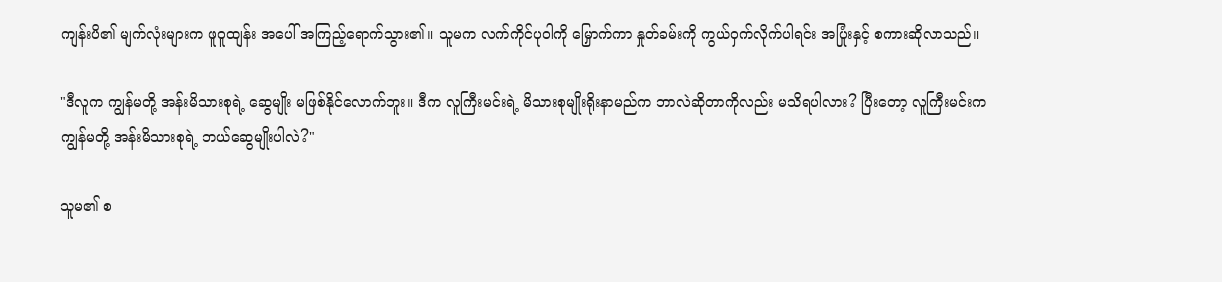ကျန်းပိ၏ မျက်လုံးများက ဖူဝူထျန်း အပေါ် အကြည့်ရောက်သွား၏။ သူမက လက်ကိုင်ပုဝါကို မြှောက်ကာ နှုတ်ခမ်းကို ကွယ်ဝှက်လိုက်ပါရင်း အပြုံးနှင့် စကားဆိုလာသည်။

"ဒီလူက ကျွန်မတို့ အန်းမိသားစုရဲ့ ဆွေမျိုး မဖြစ်နိုင်လောက်ဘူး။ ဒီက လူကြီးမင်းရဲ့ မိသားစုမျိုးရိုးနာမည်က ဘာလဲဆိုတာကိုလည်း မသိရပါလား? ပြီးတော့ လူကြီးမင်းက ကျွန်မတို့ အန်းမိသားစုရဲ့ ဘယ်ဆွေမျိုးပါလဲ?"

သူမ၏ စ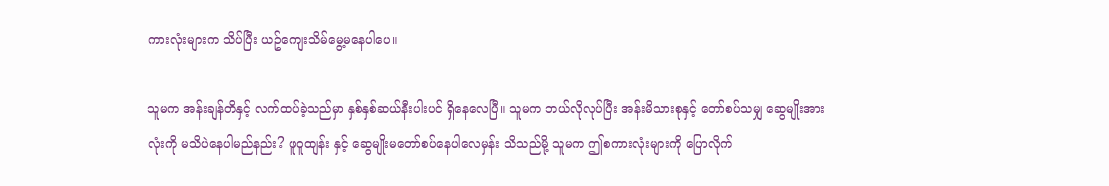ကားလုံးများက သိပ်ပြီး ယဥ်ကျေးသိမ်မွေ့မနေပါပေ။

သူမက အန်းချန်တိနှင့် လက်ထပ်ခဲ့သည်မှာ နှစ်နှစ်ဆယ်နီးပါးပင် ရှိနေလေပြီ။ သူမက ဘယ်လိုလုပ်ပြီး အန်းမိသားစုနှင့် တော်စပ်သမျှ ဆွေမျိုးအားလုံးကို မသိပဲနေပါမည်နည်း? ဖူဝူထျန်း နှင့် ဆွေမျိုးမတော်စပ်နေပါလေမှန်း သိသည်မို့ သူမက ဤစကားလုံးများကို ပြောလိုက်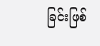ခြင်းဖြစ်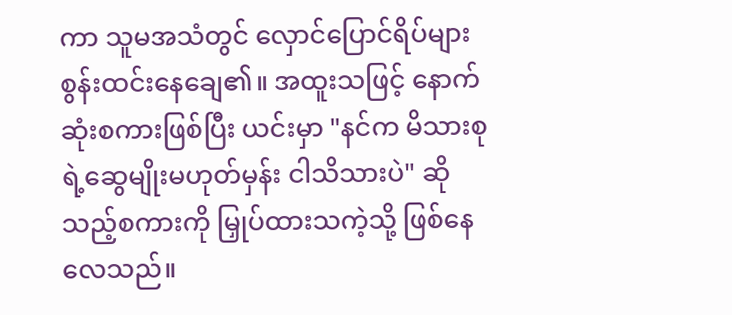ကာ သူမအသံတွင် လှောင်ပြောင်ရိပ်များ စွန်းထင်းနေချေ၏။ အထူးသဖြင့် နောက်ဆုံးစကားဖြစ်ပြီး ယင်းမှာ "နင်က မိသားစုရဲ့ဆွေမျိုးမဟုတ်မှန်း ငါသိသားပဲ" ဆိုသည့်စကားကို မြှုပ်ထားသကဲ့သို့ ဖြစ်နေလေသည်။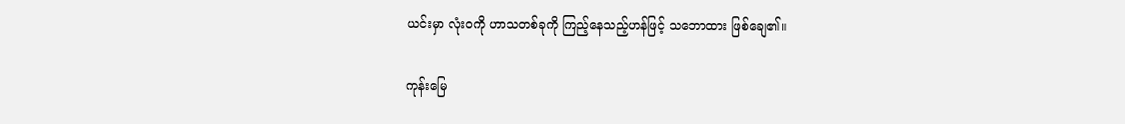ယင်းမှာ လုံးဝကို ဟာသတစ်ခုကို ကြည့်နေသည့်ဟန်ဖြင့် သဘောထား ဖြစ်ချေ၏။

ကုန်းမြေ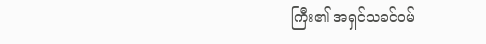ကြီး၏ အရှင်သခင်ဝမ်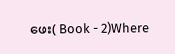ဖေး( Book - 2)Where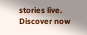stories live. Discover now